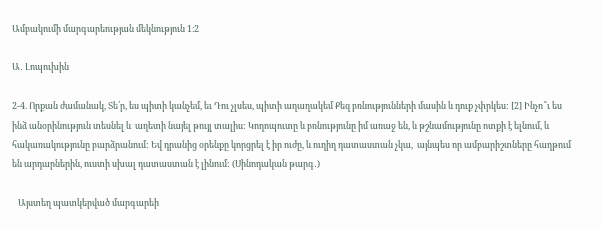Ամբակումի մարգարեության մեկնություն 1։2

Ա․ Լոպուխին

2-4. Որքան ժամանակ, Տե՛ր, ես պիտի կանչեմ, եւ Դու չլսես, պիտի աղաղակեմ Քեզ բռնությունների մասին և դուք չփրկես: [2] Ինչո՞ւ ես ինձ անօրինություն տեսնել և  աղետի նայել թույլ տալիս: Կողոպուտը և բռնությունը իմ առաջ են, և թշնամությունը ոտքի է ելնում, և հակառակությունը բարձրանում: Եվ դրանից օրենքը կորցրել է իր ուժը, և ուղիղ դատաստան չկա,  այնպես որ ամբարիշտները հաղթում են արդարներին, ուստի սխալ դատաստան է լինում: (Սինոդական թարգ․)

   Այստեղ պատկերված մարգարեի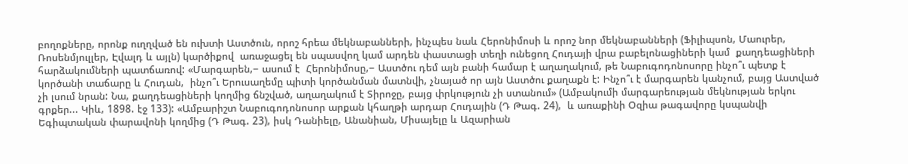բողոքները, որոնք ուղղված են ուխտի Աստծուն, որոշ հրեա մեկնաբանների, ինչպես նաև Հերոնիմոսի և որոշ նոր մեկնաբանների (Ֆիլիպսոն, Մաուրեր, Ռոսենմյուլլեր, Էվալդ և այլն) կարծիքով  առաջացել են սպասվող կամ արդեն փաստացի տեղի ունեցող Հուդայի վրա բաբելոնացիների կամ  քաղդեացիների հարձակումների պատճառով: «Մարգարեն,− ասում է  Հերոնիմոսը,− Աստծու դեմ այն բանի համար է աղաղակում, թե Նաբուգոդոնոսորը ինչո՞ւ պետք է կործանի տաճարը և Հուդան,  ինչո՞ւ Երուսաղեմը պիտի կործանման մատնվի, չնայած որ այն Աստծու քաղաքն է: Ինչո՞ւ է մարգարեն կանչում, բայց Աստված չի լսում նրան: Նա, քաղդեացիների կողմից ճնշված, աղաղակում է Տիրոջը, բայց փրկություն չի ստանում» (Ամբակումի մարգարեության մեկնության երկու գրքեր... Կիև, 1898. էջ 133): «Ամբարիշտ Նաբուգոդոնոսոր արքան կհաղթի արդար Հուդային (Դ Թագ. 24),  և առաքինի Օզիա թագավորը կսպանվի Եգիպտական փարավոնի կողմից (Դ Թագ. 23), իսկ Դանիելը, Անանիան, Միսայելը և Ազարիան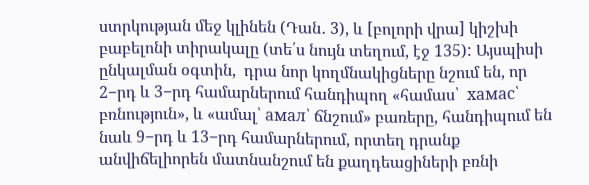ստրկության մեջ կլինեն (Դան․ 3), և [բոլորի վրա] կիշխի բաբելոնի տիրակալը (տե՛ս նույն տեղում, էջ 135): Այսպիսի ընկալման օգտին,  դրա նոր կողմնակիցները նշում են, որ 2−րդ և 3−րդ համարներում հանդիպող «համաս՝  хамас՝ բռնություն», և «ամալ՝ амал՝ ճնշում» բառերը, հանդիպում են նաև 9−րդ և 13−րդ համարներում, որտեղ դրանք անվիճելիորեն մատնանշում են քաղդեացիների բռնի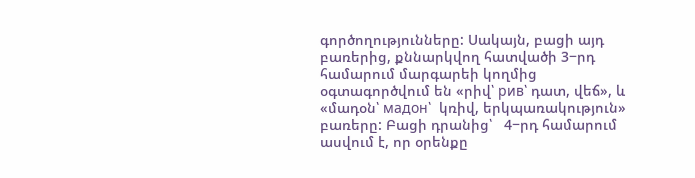գործողությունները: Սակայն, բացի այդ բառերից, քննարկվող հատվածի 3−րդ համարում մարգարեի կողմից օգտագործվում են «րիվ՝ рив՝ դատ, վեճ», և «մադօն՝ мадон՝  կռիվ, երկպառակություն» բառերը: Բացի դրանից՝   4−րդ համարում ասվում է, որ օրենքը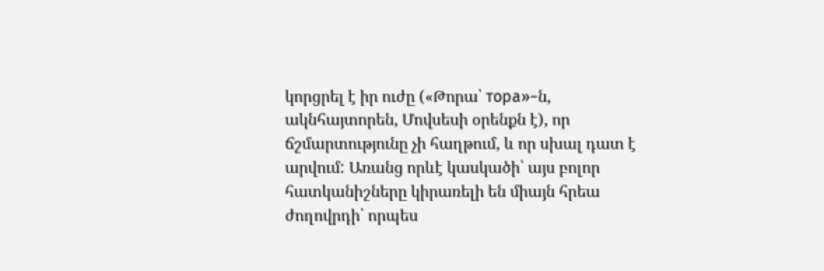կորցրել է իր ուժը («Թորա՝ тора»−ն, ակնհայտորեն, Մովսեսի օրենքն է), որ ճշմարտությունը չի հաղթում, և որ սխալ դատ է արվում: Առանց որևէ կասկածի՝ այս բոլոր հատկանիշները կիրառելի են միայն հրեա  ժողովրդի՝ որպես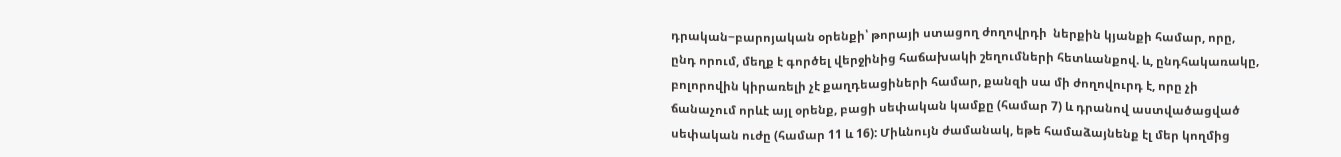դրական−բարոյական օրենքի՝ թորայի ստացող ժողովրդի  ներքին կյանքի համար, որը, ընդ որում, մեղք է գործել վերջինից հաճախակի շեղումների հետևանքով. և, ընդհակառակը, բոլորովին կիրառելի չէ քաղդեացիների համար, քանզի սա մի ժողովուրդ է, որը չի ճանաչում որևէ այլ օրենք, բացի սեփական կամքը (համար 7) և դրանով աստվածացված սեփական ուժը (համար 11 և 16): Միևնույն ժամանակ, եթե համաձայնենք էլ մեր կողմից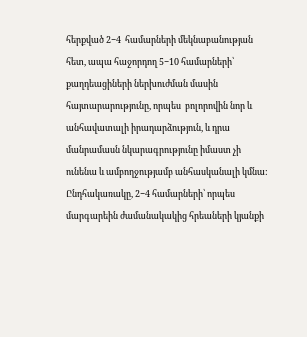հերքված 2−4  համարների մեկնաբանության հետ, ապա հաջորդող 5−10 համարների՝ քաղդեացիների ներխուժման մասին հայտարարությունը, որպես  բոլորովին նոր և անհավատալի իրադարձություն, և դրա մանրամասն նկարագրությունը իմաստ չի ունենա և ամբողջությամբ անհասկանալի կմնա: Ընդհակառակը, 2−4 համարների՝ որպես մարգարեին ժամանակակից հրեաների կյանքի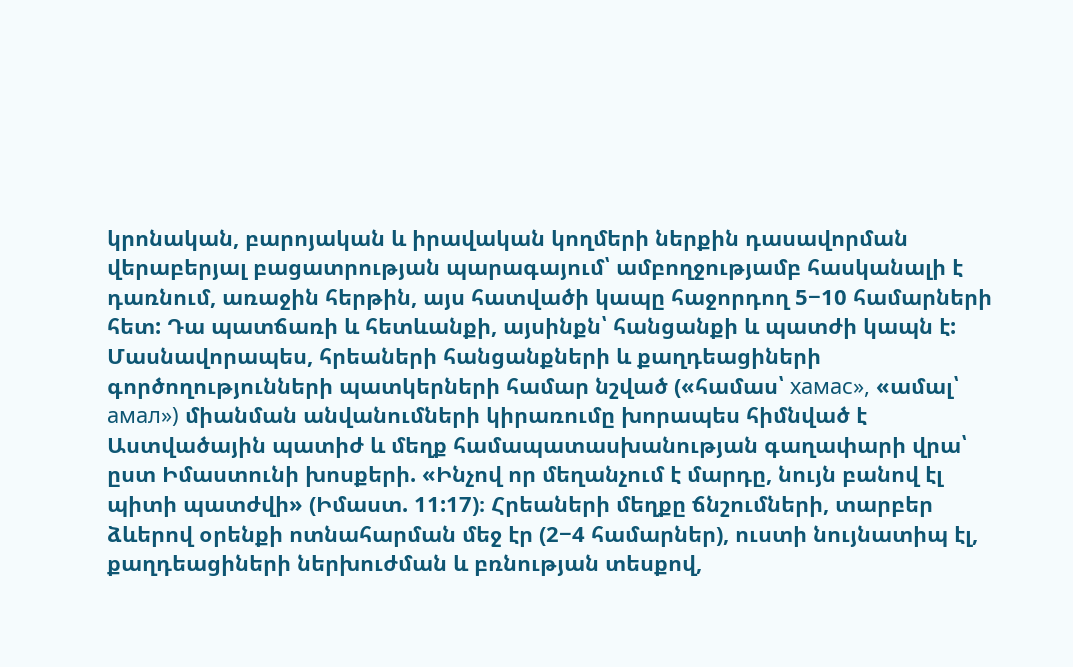կրոնական, բարոյական և իրավական կողմերի ներքին դասավորման վերաբերյալ բացատրության պարագայում՝ ամբողջությամբ հասկանալի է դառնում, առաջին հերթին, այս հատվածի կապը հաջորդող 5−10 համարների հետ: Դա պատճառի և հետևանքի, այսինքն՝ հանցանքի և պատժի կապն է: Մասնավորապես, հրեաների հանցանքների և քաղդեացիների գործողությունների պատկերների համար նշված («համաս՝ хамас», «ամալ՝ амал») միանման անվանումների կիրառումը խորապես հիմնված է Աստվածային պատիժ և մեղք համապատասխանության գաղափարի վրա՝ ըստ Իմաստունի խոսքերի. «Ինչով որ մեղանչում է մարդը, նույն բանով էլ պիտի պատժվի» (Իմաստ. 11:17)։ Հրեաների մեղքը ճնշումների, տարբեր ձևերով օրենքի ոտնահարման մեջ էր (2−4 համարներ), ուստի նույնատիպ էլ, քաղդեացիների ներխուժման և բռնության տեսքով,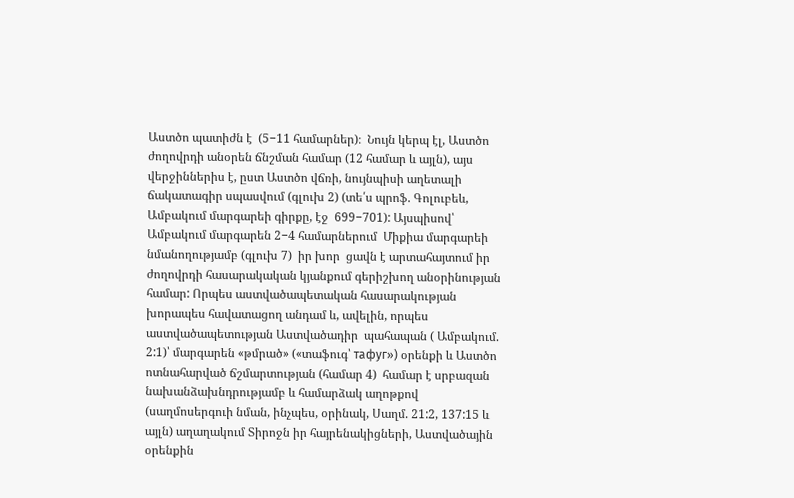Աստծո պատիժն է  (5−11 համարներ)։  Նույն կերպ էլ, Աստծո ժողովրդի անօրեն ճնշման համար (12 համար և այլն), այս վերջիններիս է, ըստ Աստծո վճռի, նույնպիսի աղետալի ճակատագիր սպասվում (գլուխ 2) (տե՛ս պրոֆ. Գոլուբեև, Ամբակում մարգարեի գիրքը, էջ  699−701): Այսպիսով՝ Ամբակում մարգարեն 2−4 համարներում  Միքիա մարգարեի նմանողությամբ (գլուխ 7)  իր խոր  ցավն է արտահայտում իր ժողովրդի հասարակական կյանքում գերիշխող անօրինության համար: Որպես աստվածապետական հասարակության խորապես հավատացող անդամ և, ավելին, որպես աստվածապետության Աստվածադիր  պահապան ( Ամբակում. 2:1)՝ մարգարեն «թմրած» («տաֆուգ՝ тафуг») օրենքի և Աստծո ոտնահարված ճշմարտության (համար 4)  համար է սրբազան նախանձախնդրությամբ և համարձակ աղոթքով (սաղմոսերգուի նման, ինչպես, օրինակ, Սաղմ. 21:2, 137:15 և այլն) աղաղակում Տիրոջն իր հայրենակիցների, Աստվածային օրենքին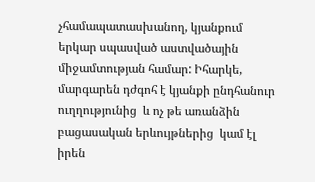չհամապատասխանող, կյանքում երկար սպասված աստվածային միջամտության համար: Իհարկե, մարգարեն դժգոհ է կյանքի ընդհանուր ուղղությունից  և ոչ թե առանձին բացասական երևույթներից  կամ էլ իրեն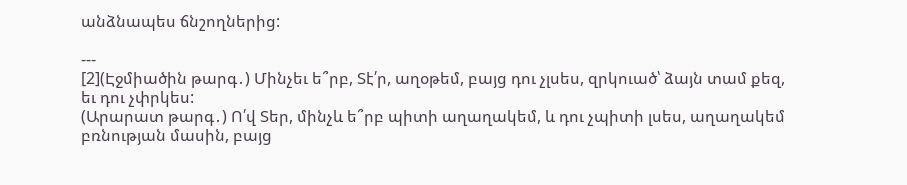անձնապես ճնշողներից:

---
[2](Էջմիածին թարգ․) Մինչեւ ե՞րբ, Տէ՛ր, աղօթեմ, բայց դու չլսես, զրկուած՝ ձայն տամ քեզ, եւ դու չփրկես:
(Արարատ թարգ․) Ո՛վ Տեր, մինչև ե՞րբ պիտի աղաղակեմ, և դու չպիտի լսես, աղաղակեմ բռնության մասին, բայց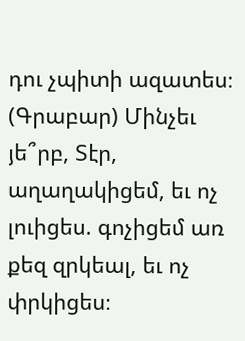դու չպիտի ազատես։
(Գրաբար) Մինչեւ յե՞րբ, Տէր, աղաղակիցեմ, եւ ոչ լուիցես. գոչիցեմ առ քեզ զրկեալ, եւ ոչ փրկիցես։